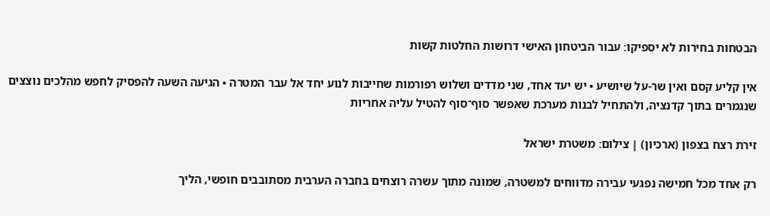הבטחות בחירות לא יספיקו: עבור הביטחון האישי דרושות החלטות קשות

אין קליע קסם ואין שר-על שיושיע • יש יעד אחד, שני מדדים ושלוש רפורמות שחייבות לנוע יחד אל עבר המטרה • הגיעה השעה להפסיק לחפש מהלכים נוצצים שנגמרים בתוך קדנציה, ולהתחיל לבנות מערכת שאפשר סוף־סוף להטיל עליה אחריות

זירת רצח בצפון (ארכיון) | צילום: משטרת ישראל

רק אחד מכל חמישה נפגעי עבירה מדווחים למשטרה, שמונה מתוך עשרה רוצחים בחברה הערבית מסתובבים חופשי, הליך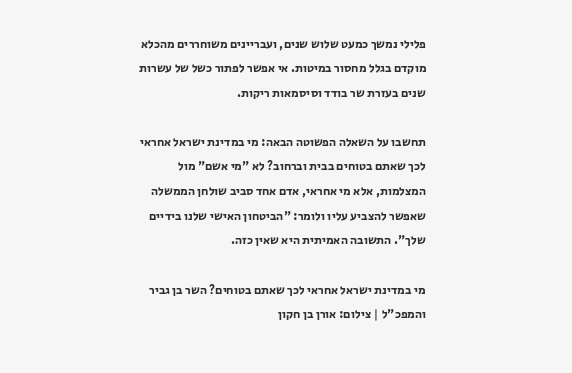פלילי נמשך כמעט שלוש שנים, ועבריינים משוחררים מהכלא מוקדם בגלל מחסור במיטות. אי אפשר לפתור כשל של עשרות שנים בעזרת שר בודד וסיסמאות ריקות.

תחשבו על השאלה הפשוטה הבאה: מי במדינת ישראל אחראי לכך שאתם בטוחים בבית וברחוב? לא "מי אשם" מול המצלמות, אלא מי אחראי, אדם אחד סביב שולחן הממשלה שאפשר להצביע עליו ולומר: "הביטחון האישי שלנו בידיים שלך". התשובה האמיתית היא שאין כזה.

מי במדינת ישראל אחראי לכך שאתם בטוחים? השר בן גביר והמפכ"ל | צילום: אורן בן חקון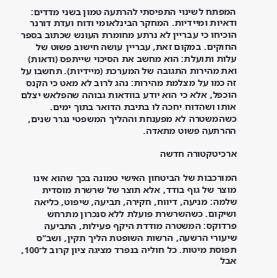המפתח לשינוי התפיסתי להרתעה טמון בשני מדדים: ודאיות ומיידיות. המחקר הבינלאומי ודוח ועדת דורנר הוכיחו כי עבריין לא נרתע מחומרת העונש שכתוב בספר החוקים. במקום זאת, עבריין עושה חישוב פשוט של עלות ותועלת: הוא מחשב את הסיכוי שייתפס (ודאות) ואת מהירות התגובה של המערכת (מיידיות). תחשבו על זה כמו על מצלמת מהירות: נהג לרוב לא מאט כי הקנס הוכפל, אלא כי הוא יודע בוודאות גבוהה שהפלאש יצלם אותו ושהדוח יחכה לו בתיבת הדואר בתוך ימים. כשהמשטרה לא מפענחת וההליך המשפטי נגרר שנים, ההרתעה פשוט מתאדה.

ארכיטקטורה חדשה

המורכבות של הביטחון האישי טמונה בכך שהוא אינו מוצר של גוף בודד, אלא תוצר של שרשרת מוסדית שלמה: מניעה, דיווח, חקירה, תביעה, שיפוט, כליאה ושיקום. כשהשרשרת פועלת ללא סנכרון מתרחש פרדוקס: המשטרה מודדת היקף פעילות, התביעה שיעורי הרשעה, הרשות השופטת הליך תקין, ושב"ס תפוסת מיטות. כל חוליה בנפרד מציגה ציון קרוב ל־100, אבל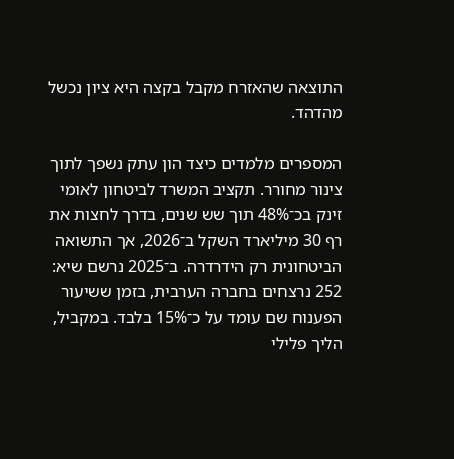התוצאה שהאזרח מקבל בקצה היא ציון נכשל מהדהד.

המספרים מלמדים כיצד הון עתק נשפך לתוך צינור מחורר. תקציב המשרד לביטחון לאומי זינק בכ־48% תוך שש שנים, בדרך לחצות את רף 30 מיליארד השקל ב־2026, אך התשואה הביטחונית רק הידרדרה. ב־2025 נרשם שיא: 252 נרצחים בחברה הערבית, בזמן ששיעור הפענוח שם עומד על כ־15% בלבד. במקביל, הליך פלילי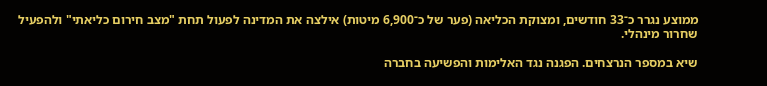ממוצע נגרר כ־33 חודשים, ומצוקת הכליאה (פער של כ־6,900 מיטות) אילצה את המדינה לפעול תחת "מצב חירום כליאתי" ולהפעיל שחרור מינהלי.

שיא במספר הנרצחים. הפגנה נגד האלימות והפשיעה בחברה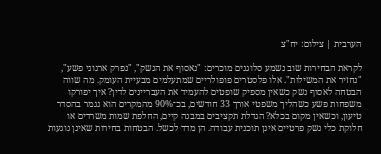הערבית | צילום: יח"צ

לקראת הבחירות שוב נשמע סלוגנים מוכרים: "נאסוף את הנשק", "נפרק ארגוני פשע", "נחזיר את המשילות". אלו פלסטרים פופולריים שמתעלמים מבעיית העומק. מה שווה הבטחה לאסוף נשק כשאין מספיק שופטים להעמיד את העבריינים לדין? איך יפורקו משפחות פשע כשהליך משפטי אורך 33 חודשים, בכ־90% מהמקרים הוא נגמר בהסדר טיעון, וכשאין מקום בכלא? הגדלת תקציבים במבנה קיים, החלפת שמות משרדים או חלוקת כלי נשק פרטיים אינן תוכנית עבודה. הן מדד לכשל. הבטחות בחירות שאינן נוגעות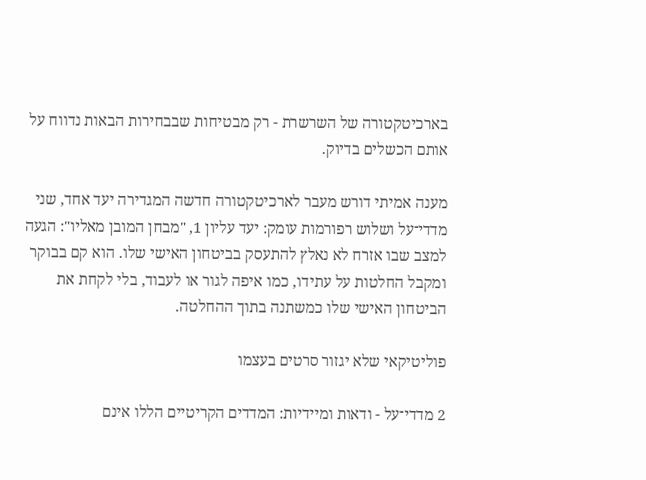בארכיטקטורה של השרשרת - רק מבטיחות שבבחירות הבאות נדווח על אותם הכשלים בדיוק.

מענה אמיתי דורש מעבר לארכיטקטורה חדשה המגדירה יעד אחד, שני מדדי־על ושלוש רפורמות עומק: יעד עליון 1, "מבחן המובן מאליו": הגעה למצב שבו אזרח לא נאלץ להתעסק בביטחון האישי שלו. הוא קם בבוקר ומקבל החלטות על עתידו, כמו איפה לגור או לעבוד, בלי לקחת את הביטחון האישי שלו כמשתנה בתוך ההחלטה.

פוליטיקאי שלא יגזור סרטים בעצמו

2 מדדי־על - ודאות ומיידיות: המדדים הקריטיים הללו אינם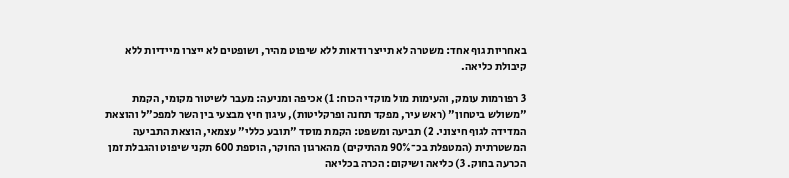באחריות גוף אחד: משטרה לא תייצר ודאות ללא שיפוט מהיר, ושופטים לא ייצרו מיידיות ללא קיבולת כליאה.

3 רפורמות עומק, והעימות מול מוקדי הכוח: 1) אכיפה ומניעה: מעבר לשיטור מקומי, הקמת "משולש ביטחון" (ראש עיר, מפקד תחנה ופרקליטות), עיגון חיץ מבצעי בין השר למפכ"ל והוצאת המדידה לגוף חיצוני. 2) תביעה ומשפט: הקמת מוסד "תובע כללי" עצמאי, הוצאת התביעה המשטרתית (המטפלת בכ־90% מהתיקים) מהארגון החוקר, הוספת 600 תקני שיפוט והגבלת זמן הכרעה בחוק. 3) כליאה ושיקום: הכרה בכליאה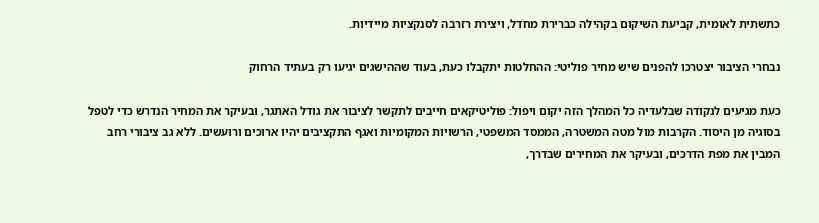כתשתית לאומית, קביעת השיקום בקהילה כברירת מחדל, ויצירת רזרבה לסנקציות מיידיות.

נבחרי הציבור יצטרכו להפנים שיש מחיר פוליטי: ההחלטות יתקבלו כעת, בעוד שההישגים יגיעו רק בעתיד הרחוק

כעת מגיעים לנקודה שבלעדיה כל המהלך הזה יקום ויפול: פוליטיקאים חייבים לתקשר לציבור את גודל האתגר, ובעיקר את המחיר הנדרש כדי לטפל בסוגיה מן היסוד. הקרבות מול מטה המשטרה, הממסד המשפטי, הרשויות המקומיות ואגף התקציבים יהיו ארוכים ורועשים. ללא גב ציבורי רחב המבין את מפת הדרכים, ובעיקר את המחירים שבדרך,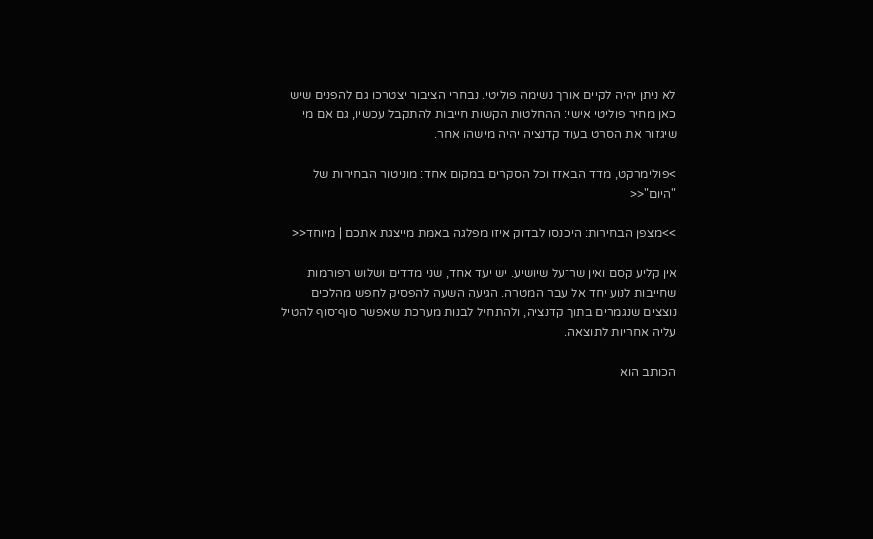לא ניתן יהיה לקיים אורך נשימה פוליטי. נבחרי הציבור יצטרכו גם להפנים שיש כאן מחיר פוליטי אישי: ההחלטות הקשות חייבות להתקבל עכשיו, גם אם מי שיגזור את הסרט בעוד קדנציה יהיה מישהו אחר.

>פולימרקט, מדד הבאזז וכל הסקרים במקום אחד: מוניטור הבחירות של "היום"<<

>>מצפן הבחירות: היכנסו לבדוק איזו מפלגה באמת מייצגת אתכם | מיוחד<<

אין קליע קסם ואין שר־על שיושיע. יש יעד אחד, שני מדדים ושלוש רפורמות שחייבות לנוע יחד אל עבר המטרה. הגיעה השעה להפסיק לחפש מהלכים נוצצים שנגמרים בתוך קדנציה, ולהתחיל לבנות מערכת שאפשר סוף־סוף להטיל עליה אחריות לתוצאה.

הכותב הוא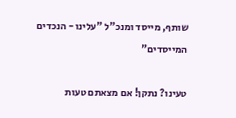שותף, מייסד ומנכ"ל "עלינו - הנכדים המייסדים"

טעינו? נתקן! אם מצאתם טעות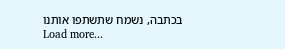בכתבה, נשמח שתשתפו אותנו
Load more...